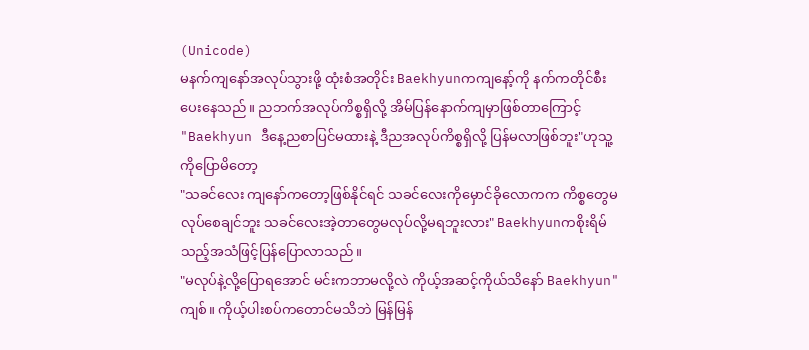(Unicode)
မနက်ကျနော်အလုပ်သွားဖို့ ထုံးစံအတိုင်း Baekhyunကကျနော့်ကို နက်ကတိုင်စီးပေးနေသည်။ ညဘက်အလုပ်ကိစ္စရှိလို့ အိမ်ပြန်နောက်ကျမှာဖြစ်တာကြောင့်
"Baekhyun ဒီနေ့ညစာပြင်မထားနဲ့ ဒီညအလုပ်ကိစ္စရှိလို့ ပြန်မလာဖြစ်ဘူး"ဟုသူ့ကိုပြောမိတော့
"သခင်လေး ကျနော်ကတော့ဖြစ်နိုင်ရင် သခင်လေးကိုမှောင်ခိုလောကက ကိစ္စတွေမလုပ်စေချင်ဘူး သခင်လေးအဲ့တာတွေမလုပ်လို့မရဘူးလား" Baekhyunကစိုးရိမ်သည့်အသံဖြင့်ပြန်ပြောလာသည်။
"မလုပ်နဲ့လို့ပြောရအောင် မင်းကဘာမလို့လဲ ကိုယ့်အဆင့်ကိုယ်သိနော် Baekhyun"
ကျစ်။ ကိုယ့်ပါးစပ်ကတောင်မသိဘဲ မြန်မြန်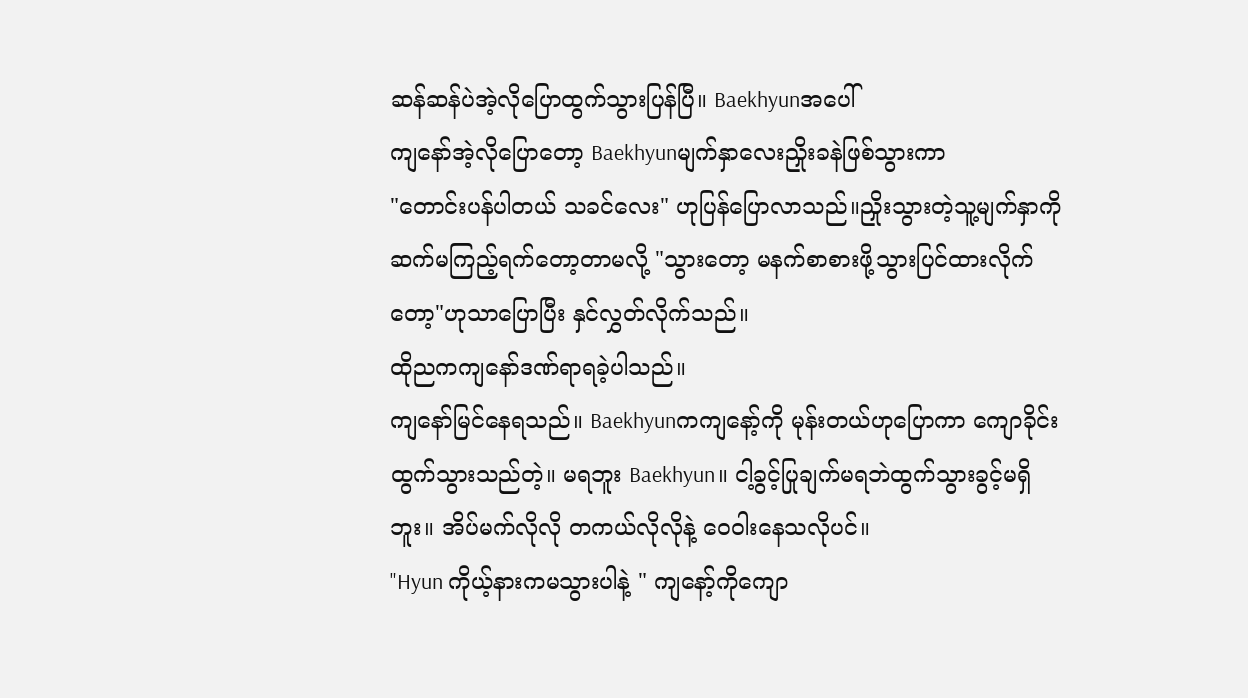ဆန်ဆန်ပဲအဲ့လိုပြောထွက်သွားပြန်ပြီ။ Baekhyunအပေါ်
ကျနော်အဲ့လိုပြောတော့ Baekhyunမျက်နှာလေးညှိုးခနဲဖြစ်သွားကာ
"တောင်းပန်ပါတယ် သခင်လေး" ဟုပြန်ပြောလာသည်။ညှိုးသွားတဲ့သူ့မျက်နှာကိုဆက်မကြည့်ရက်တော့တာမလို့ "သွားတော့ မနက်စာစားဖို့သွားပြင်ထားလိုက်တော့"ဟုသာပြောပြီး နှင်လွှတ်လိုက်သည်။
ထိုညကကျနော်ဒဏ်ရာရခဲ့ပါသည်။
ကျနော်မြင်နေရသည်။ Baekhyunကကျနော့်ကို မုန်းတယ်ဟုပြောကာ ကျောခိုင်းထွက်သွားသည်တဲ့။ မရဘူး Baekhyun။ ငါ့ခွင့်ပြုချက်မရဘဲထွက်သွားခွင့်မရှိဘူး။ အိပ်မက်လိုလို တကယ်လိုလိုနဲ့ ဝေဝါးနေသလိုပင်။
"Hyun ကိုယ့်နားကမသွားပါနဲ့ " ကျနော့်ကိုကျော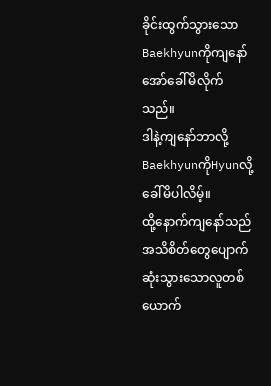ခိုင်းထွက်သွားသော Baekhyunကိုကျနော်အော်ခေါ်မိလိုက်သည်။
ဒါနဲ့ကျနော်ဘာလို့ BaekhyunကိုHyunလို့ခေါ်မိပါလိမ့်။
ထို့နောက်ကျနော်သည် အသိစိတ်တွေပျောက်ဆုံးသွားသောလူတစ်ယောက်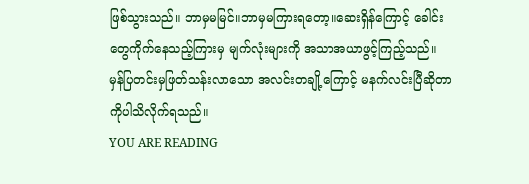ဖြစ်သွားသည်။ ဘာမှမမြင်။ဘာမှမကြားရတော့။ဆေးရှိန်ကြောင့် ခေါင်းတွေကိုက်နေသည့်ကြားမှ မျက်လုံးများကို အသာအယာဖွင့်ကြည့်သည်။ မှန်ပြတင်းမှဖြတ်သန်းလာသော အလင်းတချို့ကြောင့် မနက်လင်းပြီဆိုတာကိုပါသိလိုက်ရသည်။
YOU ARE READING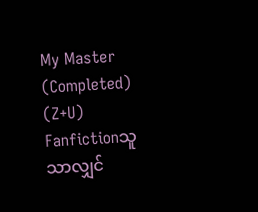My Master (Completed) (Z+U)
Fanfictionသူသာလျှင်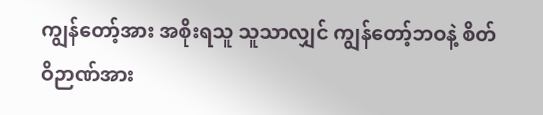ကျွန်တော့်အား အစိုးရသူ သူသာလျှင် ကျွန်တော့်ဘဝနဲ့ စိတ်ဝိဉာဏ်အား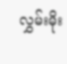လွှမ်းမိုး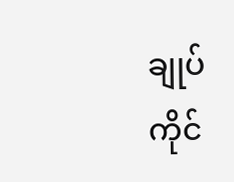ချုပ်ကိုင်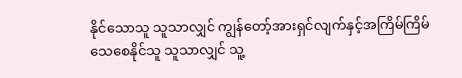နိုင်သောသူ သူသာလျှင် ကျွန်တော့်အားရှင်လျက်နှင့်အကြိမ်ကြိမ်သေစေနိုင်သူ သူသာလျှင် သူ့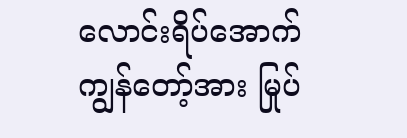လောင်းရိပ်အောက်ကျွန်တော့်အား မြုပ်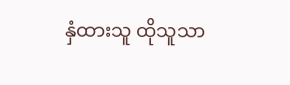နှံထားသူ ထိုသူသာ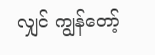လျှင် ကျွန်တော့်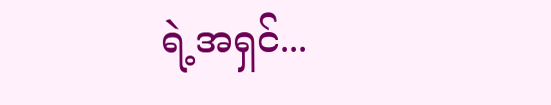ရဲ့အရှင်...